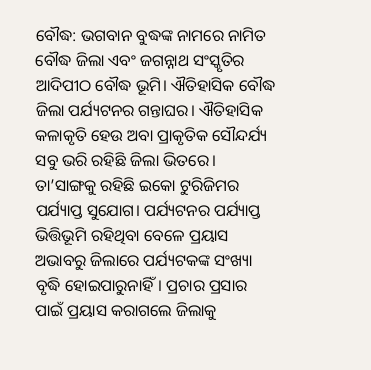ବୌଦ୍ଧ: ଭଗବାନ ବୁଦ୍ଧଙ୍କ ନାମରେ ନାମିତ ବୌଦ୍ଧ ଜିଲା ଏବଂ ଜଗନ୍ନାଥ ସଂସ୍କୃତିର ଆଦିପୀଠ ବୌଦ୍ଧ ଭୂମି। ଐତିହାସିକ ବୌଦ୍ଧ ଜିଲା ପର୍ଯ୍ୟଟନର ଗନ୍ତାଘର। ଐତିହାସିକ କଳାକୃତି ହେଉ ଅବା ପ୍ରାକୃତିକ ସୌନ୍ଦର୍ଯ୍ୟ ସବୁ ଭରି ରହିଛି ଜିଲା ଭିତରେ। ତା’ସାଙ୍ଗକୁ ରହିଛି ଇକୋ ଟୁରିଜିମର ପର୍ଯ୍ୟାପ୍ତ ସୁଯୋଗ। ପର୍ଯ୍ୟଟନର ପର୍ଯ୍ୟାପ୍ତ ଭିତ୍ତିଭୂମି ରହିଥିବା ବେଳେ ପ୍ରୟାସ ଅଭାବରୁ ଜିଲାରେ ପର୍ଯ୍ୟଟକଙ୍କ ସଂଖ୍ୟା ବୃଦ୍ଧି ହୋଇପାରୁନାହିଁ। ପ୍ରଚାର ପ୍ରସାର ପାଇଁ ପ୍ରୟାସ କରାଗଲେ ଜିଲାକୁ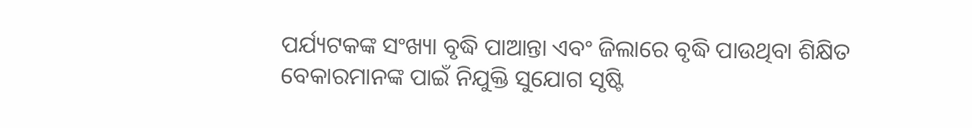ପର୍ଯ୍ୟଟକଙ୍କ ସଂଖ୍ୟା ବୃଦ୍ଧି ପାଆନ୍ତା ଏବଂ ଜିଲାରେ ବୃଦ୍ଧି ପାଉଥିବା ଶିକ୍ଷିତ ବେକାରମାନଙ୍କ ପାଇଁ ନିଯୁକ୍ତି ସୁଯୋଗ ସୃଷ୍ଟି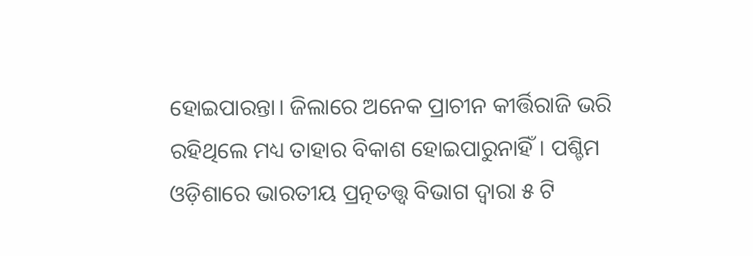ହୋଇପାରନ୍ତା। ଜିଲାରେ ଅନେକ ପ୍ରାଚୀନ କୀର୍ତ୍ତିରାଜି ଭରି ରହିଥିଲେ ମଧ୍ୟ ତାହାର ବିକାଶ ହୋଇପାରୁନାହିଁ। ପଶ୍ଚିମ ଓଡ଼ିଶାରେ ଭାରତୀୟ ପ୍ରତ୍ନତତ୍ତ୍ବ ବିଭାଗ ଦ୍ୱାରା ୫ ଟି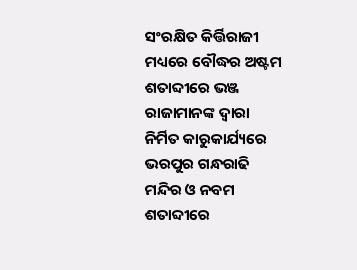ସଂରକ୍ଷିତ କିର୍ତ୍ତିରାଜୀ ମଧ୍ୟରେ ବୌଦ୍ଧର ଅଷ୍ଟମ ଶତାବ୍ଦୀରେ ଭଞ୍ଜ ରାଜାମାନଙ୍କ ଦ୍ୱାରା ନିର୍ମିତ କାରୁକାର୍ଯ୍ୟରେ ଭରପୁର ଗନ୍ଧରାଢି ମନ୍ଦିର ଓ ନବମ ଶତାବ୍ଦୀରେ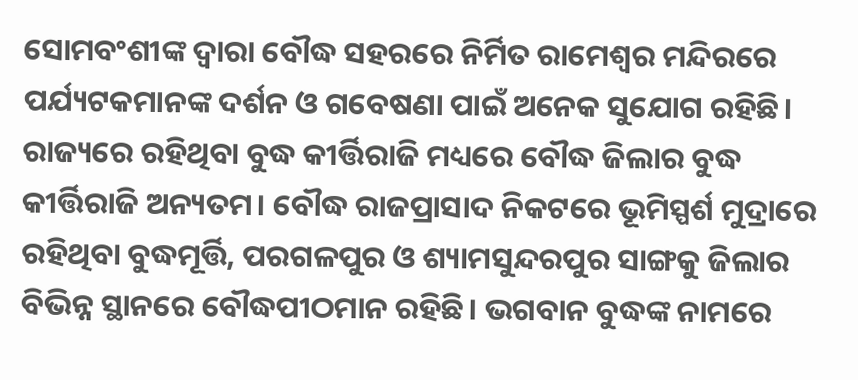ସୋମବଂଶୀଙ୍କ ଦ୍ୱାରା ବୌଦ୍ଧ ସହରରେ ନିର୍ମିତ ରାମେଶ୍ୱର ମନ୍ଦିରରେ ପର୍ଯ୍ୟଟକମାନଙ୍କ ଦର୍ଶନ ଓ ଗବେଷଣା ପାଇଁ ଅନେକ ସୁଯୋଗ ରହିଛି। ରାଜ୍ୟରେ ରହିଥିବା ବୁଦ୍ଧ କୀର୍ତ୍ତିରାଜି ମଧ୍ୟରେ ବୌଦ୍ଧ ଜିଲାର ବୁଦ୍ଧ କୀର୍ତ୍ତିରାଜି ଅନ୍ୟତମ। ବୌଦ୍ଧ ରାଜପ୍ରାସାଦ ନିକଟରେ ଭୂମିସ୍ପର୍ଶ ମୁଦ୍ରାରେ ରହିଥିବା ବୁଦ୍ଧମୂର୍ତ୍ତି, ପରଗଳପୁର ଓ ଶ୍ୟାମସୁନ୍ଦରପୁର ସାଙ୍ଗକୁ ଜିଲାର ବିଭିନ୍ନ ସ୍ଥାନରେ ବୌଦ୍ଧପୀଠମାନ ରହିଛି। ଭଗବାନ ବୁଦ୍ଧଙ୍କ ନାମରେ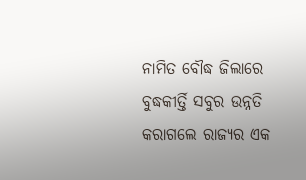ନାମିତ ବୌଦ୍ଧ ଜିଲାରେ ବୁଦ୍ଧକୀର୍ତ୍ତି ସବୁର ଉନ୍ନତି କରାଗଲେ ରାଜ୍ୟର ଏକ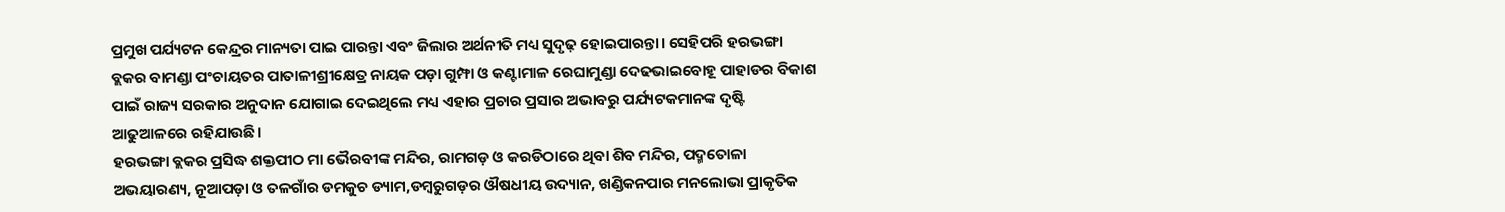ପ୍ରମୁଖ ପର୍ଯ୍ୟଟନ କେନ୍ଦ୍ରର ମାନ୍ୟତା ପାଇ ପାରନ୍ତା ଏବଂ ଜିଲାର ଅର୍ଥନୀତି ମଧ୍ୟ ସୁଦୃଢ଼ ହୋଇପାରନ୍ତା। ସେହିପରି ହରଭଙ୍ଗା ବ୍ଲକର ବାମଣ୍ଡା ପଂଚାୟତର ପାତାଳୀଶ୍ରୀକ୍ଷେତ୍ର ନାୟକ ପଡ଼ା ଗୁମ୍ଫା ଓ କଣ୍ଟାମାଳ ରେଘାମୁଣ୍ଡା ଦେଢଭାଇବୋହୂ ପାହାଡର ବିକାଶ ପାଇଁ ରାଜ୍ୟ ସରକାର ଅନୁଦାନ ଯୋଗାଇ ଦେଇଥିଲେ ମଧ୍ୟ ଏହାର ପ୍ରଚାର ପ୍ରସାର ଅଭାବରୁ ପର୍ଯ୍ୟଟକମାନଙ୍କ ଦୃଷ୍ଟି ଆଢୁଆଳରେ ରହିଯାଉଛି।
ହରଭଙ୍ଗା ବ୍ଲକର ପ୍ରସିଦ୍ଧ ଶକ୍ତପୀଠ ମା ଭୈରବୀଙ୍କ ମନ୍ଦିର, ରାମଗଡ଼ ଓ କରଡିଠାରେ ଥିବା ଶିବ ମନ୍ଦିର, ପଦ୍ମତୋଳା ଅଭୟାରଣ୍ୟ, ନୂଆପଡ଼ା ଓ ତଳଗାଁର ଡମକୁଚ ଡ୍ୟାମ,ଡମ୍ବରୁଗଡ଼ର ଔଷଧୀୟ ଉଦ୍ୟାନ, ଖଣ୍ଡିକନପାର ମନଲୋଭା ପ୍ରାକୃତିକ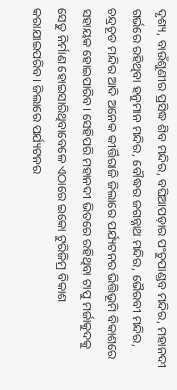ଦୃଶ୍ୟ, ବାଉଁଶୁଣୀର ପ୍ରସିଦ୍ଧ ଶିବ ମନ୍ଦିର, ବଘିଆପଡ଼ାର ପଂଚୁପାଣ୍ଡବ ମନ୍ଦିର, ମହାନଦୀ ଗର୍ଭରେ ରହିଥିବା ହନୁମାନ ମନ୍ଦିର, ବୌଦ୍ଧର ଜଗନ୍ନାଥ ମନ୍ଦିର, ଭୈରବୀ ମନ୍ଦିର, ଚନ୍ଦ୍ରଚୂଡ ମନ୍ଦିର ଆଦି ଅନେକ କୀର୍ତ୍ତିରାଜି ଜିଲାରେ ପର୍ଯ୍ୟଟନର ଭିତ୍ତିଭୂମି ବିକାଶରେ ସହାୟକ ହୋଇପାରିବ। ସେହିପରି ମହାନଦୀ ଭିତରେ ରହିଥିବା ଟାପୁ ମର୍ଜାକୁଦକୁ ସେତୁ ନିର୍ମାଣ ହୋଇସାରିଥିବାବେଳେ ଏଠାରେ ଇକୋ ଟୁରିଜିମ୍ର ବିକାଶ କରାଯାଇପରିବ। ଜିଲାରେ ପର୍ଯ୍ୟଟନର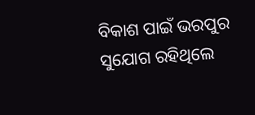ବିକାଶ ପାଇଁ ଭରପୁର ସୁଯୋଗ ରହିଥିଲେ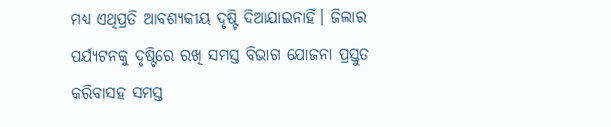ମଧ୍ୟ ଏଥିପ୍ରତି ଆବଶ୍ୟକୀୟ ଦୃଷ୍ଟି ଦିଆଯାଇନାହିଁ। ଜିଲାର ପର୍ଯ୍ୟଟନକୁ ଦୃଷ୍ଟିରେ ରଖି ସମସ୍ତ ବିଭାଗ ଯୋଜନା ପ୍ରସ୍ତୁତ କରିବାସହ ସମସ୍ତ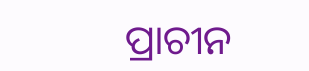ପ୍ରାଚୀନ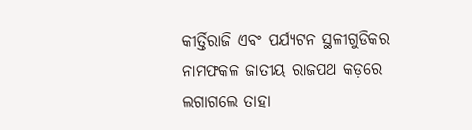କୀର୍ତ୍ତିରାଜି ଏବଂ ପର୍ଯ୍ୟଟନ ସ୍ଥଳୀଗୁଡିକର ନାମଫକଳ ଜାତୀୟ ରାଜପଥ କଡ଼ରେ ଲଗାଗଲେ ତାହା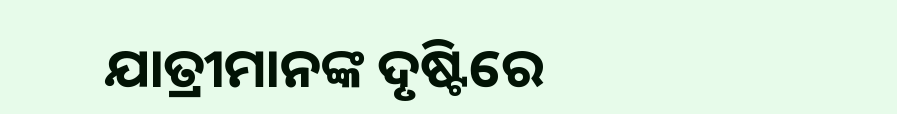ଯାତ୍ରୀମାନଙ୍କ ଦୃଷ୍ଟିରେ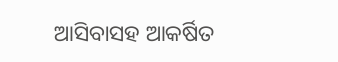ଆସିବାସହ ଆକର୍ଷିତ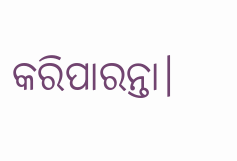କରିପାରନ୍ତା।